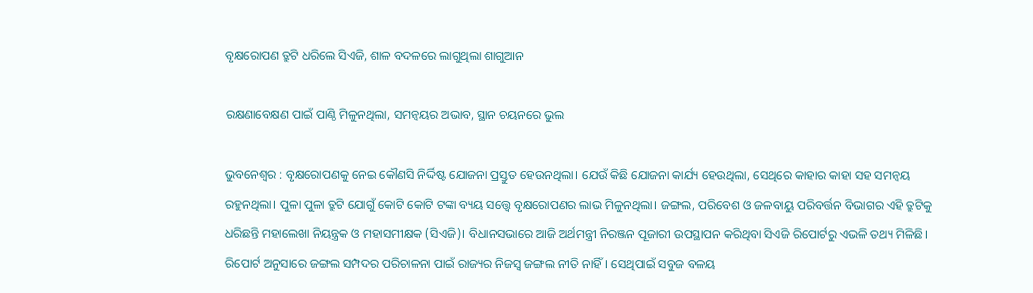ବୃକ୍ଷରୋପଣ ତ୍ରୁଟି ଧରିଲେ ସିଏଜି, ଶାଳ ବଦଳରେ ଲାଗୁଥିଲା ଶାଗୁଆନ

ରକ୍ଷଣାବେକ୍ଷଣ ପାଇଁ ପାଣ୍ଠି ମିଳୁନଥିଲା, ସମନ୍ୱୟର ଅଭାବ, ସ୍ଥାନ ଚୟନରେ ଭୁଲ

ଭୁବନେଶ୍ବର : ବୃକ୍ଷରୋପଣକୁ ନେଇ କୌଣସି ନିର୍ଦ୍ଦିଷ୍ଟ ଯୋଜନା ପ୍ରସ୍ତୁତ ହେଉନଥିଲା। ଯେଉଁ କିଛି ଯୋଜନା କାର୍ଯ୍ୟ ‌ହେଉଥିଲା, ସେଥିରେ କାହାର କାହା ସହ ସମନ୍ବୟ ରହୁନଥିଲା। ପୁଳା ପୁଳା ତ୍ରୁଟି ଯୋଗୁଁ କୋଟି କୋଟି ଟଙ୍କା ବ୍ୟୟ ସତ୍ତ୍ବେ ବୃକ୍ଷରୋପଣର ଲାଭ ମିଳୁନଥିଲା। ଜଙ୍ଗଲ, ପରିବେଶ ଓ ଜଳବାୟୁ ପରିବର୍ତ୍ତନ ବିଭାଗର ଏହି ତ୍ରୁଟିକୁ ଧରିଛନ୍ତି ମହାଲେଖା ନିୟନ୍ତ୍ରକ ଓ ମହାସମୀକ୍ଷକ (ସିଏଜି)। ବିଧାନସଭାରେ ଆଜି ଅର୍ଥମନ୍ତ୍ରୀ ନିରଞ୍ଜନ ପୂଜାରୀ ଉପସ୍ଥାପନ କରିଥିବା ସିଏଜି ରିପୋର୍ଟରୁ ଏଭଳି ତଥ୍ୟ ମିଳିଛି। ରିପୋର୍ଟ ଅନୁସାରେ ଜଙ୍ଗଲ ସମ୍ପଦର ପରିଚାଳନା ପାଇଁ ରାଜ୍ୟର ନିଜସ୍ବ ଜଙ୍ଗଲ ନୀତି ନାହିଁ। ସେଥିପାଇଁ ସବୁଜ ବଳୟ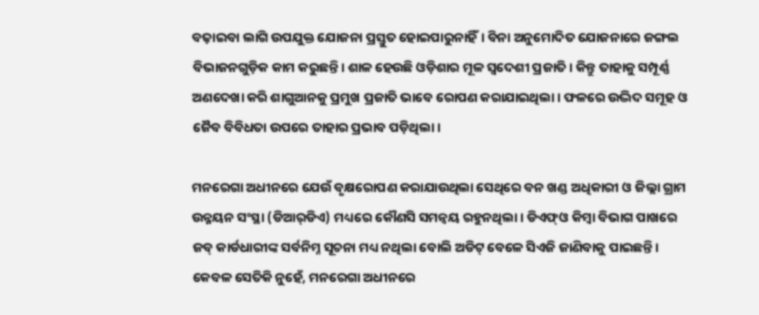ବଢ଼ାଇବା ଲାଗି ଉପଯୁକ୍ତ ଯୋଜନା ପ୍ରସ୍ତୁତ ହୋଇପାରୁନାହିଁ। ବିନା ଅନୁମୋଦିତ ଯୋଜନାରେ ଜଙ୍ଗଲ ବିଭାଜନଗୁଡ଼ିକ କାମ କରୁଛନ୍ତି। ଶାଳ ହେଉଛି ଓଡ଼ିଶାର ମୂଳ ସ୍ବଦେଶୀ ପ୍ରଜାତି। କିନ୍ତୁ ତାହାକୁ ସମ୍ପୂର୍ଣ୍ଣ ଅଣଦେଖା କରି ଶାଗୁଆନକୁ ପ୍ରମୁଖ ପ୍ରଜାତି ଭାବେ ରୋପଣ କରାଯାଇଥିଲା। ଫଳରେ ଉଦ୍ଭିଦ ସମୂହ ଓ ଜୈବ ବିବିଧତା ଉପରେ ତାହାର ପ୍ରଭାବ ପଡ଼ିଥିଲା।

ମନରେଗା ଅଧୀନରେ ଯେଉଁ ବୃକ୍ଷରୋପଣ କରାଯାଉଥିଲା ସେଥିରେ ବନ ଖଣ୍ଡ ଅଧିକାରୀ ଓ ଜିଲ୍ଲା ଗ୍ରାମ ଉନ୍ନୟନ ସଂସ୍ଥା (ଡିଆର୍‌ଡିଏ) ମଧ୍ୟରେ କୌଣସି ସମନ୍ବୟ ରହୁନଥିଲା। ଡିଏଫ୍‌ଓ କିମ୍ବା ବିଭାଗ ପାଖରେ ଜବ୍‌ କାର୍ଡଧାରୀଙ୍କ ସର୍ବନିମ୍ନ ସୂଚନା ମଧ୍ୟ ନଥିଲା ବୋଲି ଅଡିଟ୍ ବେଳେ ସିଏଜି ଜାଣିବାକୁ ପାଇଛନ୍ତି। କେବଳ ସେତିକି ନୁହେଁ, ମନରେଗା ଅଧୀନରେ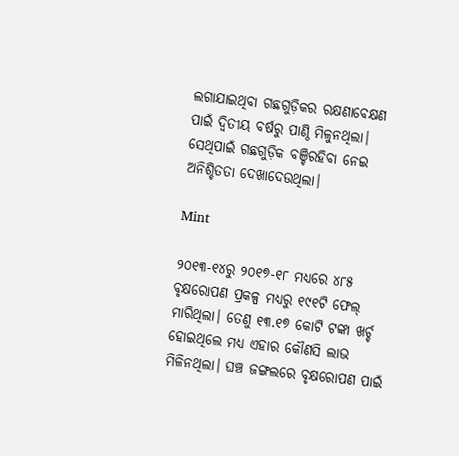ଲଗାଯାଇଥିବା ଗଛଗୁଡ଼ିକର ରକ୍ଷଣାବେକ୍ଷଣ ପାଇଁ ଦ୍ବିତୀୟ ବର୍ଷରୁ ପାଣ୍ଠି ମିଳୁନଥିଲା। ସେଥିପାଇଁ ଗଛଗୁଡ଼ିକ ବଞ୍ଚିରହିବା ନେଇ ଅନିଶ୍ଚିତତା ଦେଖାଦେଉଥିଲା।

Mint

୨୦୧୩-୧୪ରୁ ୨୦୧୭-୧୮ ମଧ୍ୟରେ ୪୮୫ ବୃକ୍ଷରୋପଣ ପ୍ରକଳ୍ପ ମଧ୍ୟରୁ ୧୯୧ଟି ଫେଲ୍ ମାରିଥିଲା। ତେଣୁ ୧୩.୧୭ କୋଟି ଟଙ୍କା ଖର୍ଚ୍ଚ ହୋଇଥିଲେ ମଧ୍ୟ ଏହାର କୌଣସି ଲାଭ ମିଳିନଥିଲା। ଘଞ୍ଚ ଜଙ୍ଗଲରେ ବୃକ୍ଷରୋପଣ ପାଇଁ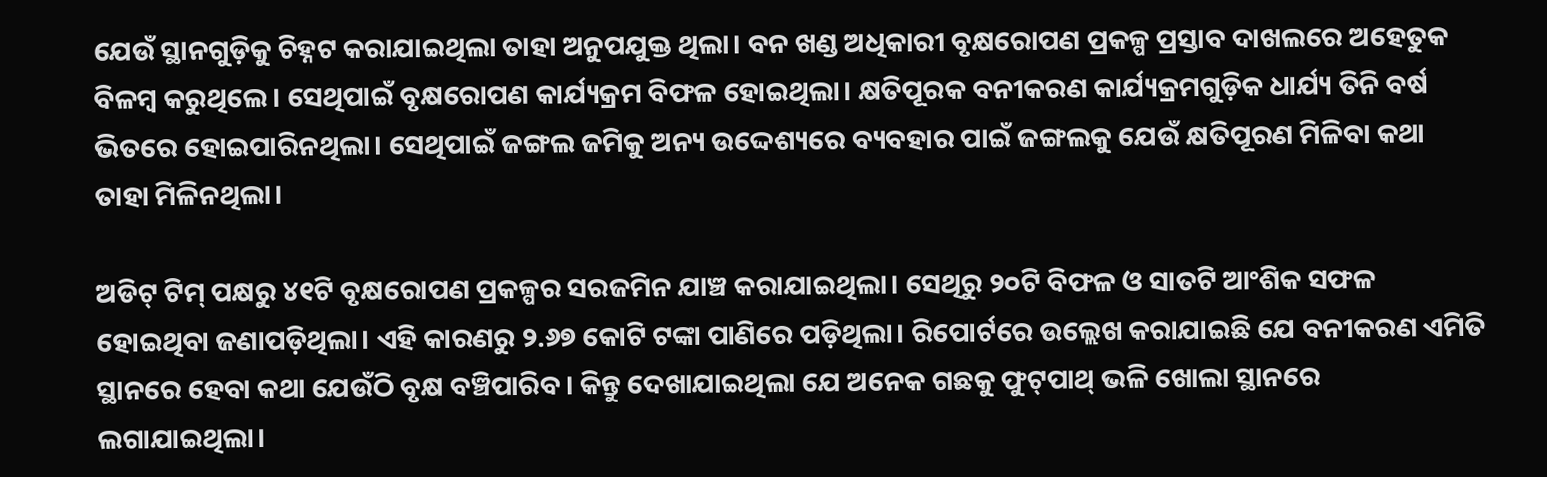ଯେଉଁ ସ୍ଥାନଗୁଡ଼ିକୁ ଚିହ୍ନଟ କରାଯାଇଥିଲା ତାହା ଅନୁପଯୁକ୍ତ ଥିଲା। ବନ ଖଣ୍ଡ ଅଧିକାରୀ ବୃକ୍ଷରୋପଣ ପ୍ରକଳ୍ପ ପ୍ରସ୍ତାବ ଦାଖଲରେ ଅହେତୁକ ବିଳମ୍ବ କରୁଥିଲେ। ସେଥିପାଇଁ ବୃକ୍ଷରୋପଣ କାର୍ଯ୍ୟକ୍ରମ ବିଫଳ ହୋଇଥିଲା। କ୍ଷତିପୂରକ ବନୀକରଣ କାର୍ଯ୍ୟକ୍ରମଗୁଡ଼ିକ ଧାର୍ଯ୍ୟ ତିନି ବର୍ଷ ଭିତରେ ହୋଇପାରିନଥିଲା। ‌ସେଥିପାଇଁ ଜଙ୍ଗଲ ଜମିକୁ ଅନ୍ୟ ଉଦ୍ଦେଶ୍ୟରେ ବ୍ୟବହାର ପାଇଁ ଜଙ୍ଗଲକୁ ଯେଉଁ କ୍ଷତିପୂରଣ ମିଳିବା କଥା ତାହା ମିଳିନଥିଲା।

ଅଡିଟ୍ ଟିମ୍‌ ପକ୍ଷରୁ ୪୧ଟି ବୃକ୍ଷରୋପଣ ପ୍ରକଳ୍ପର ସରଜମିନ ଯାଞ୍ଚ କରାଯାଇଥିଲା। ସେଥିରୁ ୨୦ଟି ବିଫଳ ଓ ସାତଟି ଆଂଶିକ ସଫଳ ହୋଇଥିବା ଜଣାପଡ଼ିଥିଲା। ଏହି କାରଣରୁ ୨.୬୭ କୋଟି ଟଙ୍କା ପାଣିରେ ପଡ଼ିଥିଲା। ରିପୋର୍ଟରେ ଉଲ୍ଲେଖ କରାଯାଇଛି ଯେ ବନୀକରଣ ଏମିତି ସ୍ଥାନରେ ହେବା କଥା ‌ଯେଉଁଠି ବୃକ୍ଷ ବଞ୍ଚିପାରିବ। କିନ୍ତୁ ଦେଖାଯାଇଥିଲା ଯେ ଅନେକ ଗଛକୁ ଫୁଟ୍‌ପାଥ୍ ଭଳି ଖୋଲା ସ୍ଥାନରେ ଲଗାଯାଇଥିଲା।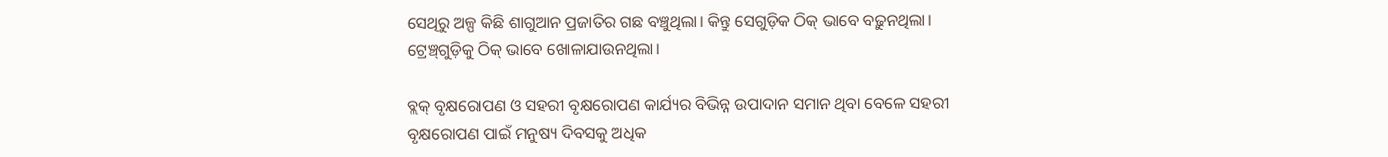ସେଥିରୁ ଅଳ୍ପ କିଛି ଶାଗୁଆନ ପ୍ରଜାତିର ଗଛ ବଞ୍ଚୁଥିଲା। କିନ୍ତୁ ସେଗୁଡ଼ିକ ଠିକ୍ ଭାବେ ବଢ଼ୁନଥିଲା। ଟ୍ରେଞ୍ଚ୍‌ଗୁଡ଼ିକୁ ଠିକ୍ ଭାବେ ଖୋଳାଯାଉନଥିଲା।

ବ୍ଲକ୍ ବୃକ୍ଷରୋପଣ ଓ ସହରୀ ବୃକ୍ଷରୋପଣ କାର୍ଯ୍ୟର ବିଭିନ୍ନ ଉପାଦାନ ସମାନ ଥିବା ବେଳେ ସହରୀ ବୃକ୍ଷରୋପଣ ପାଇଁ ମନୁଷ୍ୟ ଦିବସକୁ ଅଧିକ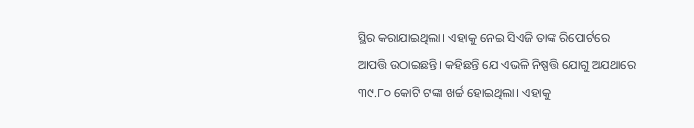ସ୍ଥିର କରାଯାଇଥିଲା। ଏହାକୁ ନେଇ ସିଏଜି ତାଙ୍କ ରିପୋର୍ଟରେ ଆପତ୍ତି ଉଠାଇଛନ୍ତି। କହିଛନ୍ତି ଯେ ଏଭଳି ନିଷ୍ପତ୍ତି ଯୋଗୁ ଅଯଥାରେ ୩୯.୮୦ କୋଟି ଟଙ୍କା ଖର୍ଚ୍ଚ ହୋଇଥିଲା। ଏହାକୁ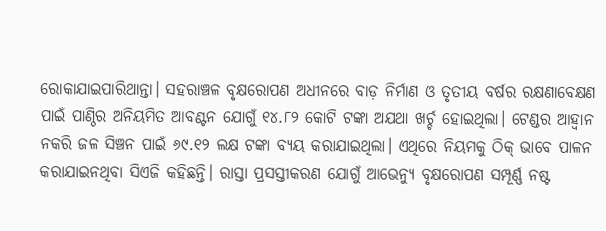ରୋକାଯାଇପାରିଥାନ୍ତା। ସହରାଞ୍ଚଳ ବୃକ୍ଷରୋପଣ ଅଧୀନରେ ବାଡ଼ ନିର୍ମାଣ ଓ ତୃତୀୟ ବର୍ଷର ରକ୍ଷଣାବେକ୍ଷଣ ପାଇଁ ପାଣ୍ଠିର ଅନିୟମିତ ଆବଣ୍ଟନ ଯୋଗୁଁ ୧୪.୮୨ କୋଟି ଟଙ୍କା ଅଯଥା ଖର୍ଚ୍ଚ ହୋଇଥିଲା। ଟେଣ୍ଡର ଆହ୍ବାନ ନକରି ଜଳ ସିଞ୍ଚନ ପାଇଁ ୬୯.୧୨ ଲକ୍ଷ ଟଙ୍କା ବ୍ୟୟ କରାଯାଇଥିଲା। ଏଥିରେ ନିୟମକୁ ଠିକ୍ ଭାବେ ପାଳନ କରାଯାଇନଥିବା ସିଏଜି କହିଛନ୍ତି। ରାସ୍ତା ପ୍ରସସ୍ତୀକରଣ ଯୋଗୁଁ ଆଭେନ୍ୟୁ ବୃକ୍ଷରୋପଣ ସମ୍ପୂର୍ଣ୍ଣ ନଷ୍ଟ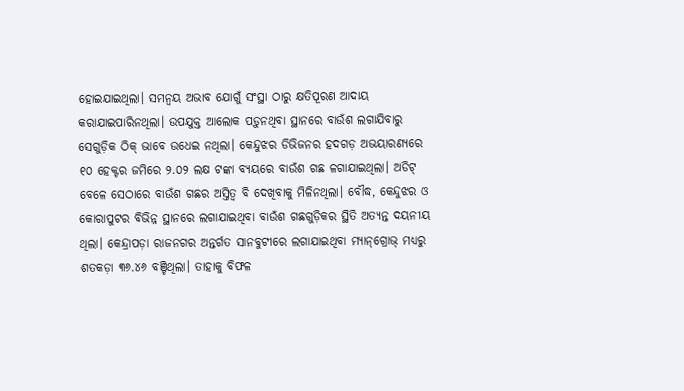ହୋଇଯାଇଥିଲା। ସମନ୍ବୟ ଅଭାବ ଯୋଗୁଁ ସଂସ୍ଥା ଠାରୁ କ୍ଷତିପୂରଣ ଆଦାୟ କରାଯାଇପାରିନଥିଲା। ଉପଯୁକ୍ତ ଆଲୋକ ପଡ଼ୁନଥିବା ସ୍ଥାନରେ ବାଉଁଶ ଲଗାଯିବାରୁ ସେଗୁଡ଼ିକ ଠିକ୍ ଭାବେ ଉଧେଇ ନଥିଲା। କେନ୍ଦୁଝର ଡିଭିଜନର ହଦଗଡ଼ ଅଭୟାରଣ୍ୟରେ ୧୦ ହେକ୍ଟର ଜମିରେ ୨.୦୨ ଲକ୍ଷ ଟଙ୍କା ବ୍ୟୟରେ ବାଉଁଶ ଗଛ ଳଗାଯାଇଥିଲା। ଅଡିଟ୍ ବେଳେ ସେଠାରେ ବାଉଁଶ ଗଛର ଅସ୍ତିତ୍ବ ବି ଦେଖିବାକୁ ମିଳିନଥିଲା। ବୌଦ୍ଧ, କେନ୍ଦୁଝର ଓ କୋରାପୁଟର ବିଭିନ୍ନ ସ୍ଥାନରେ ଲଗାଯାଇଥିବା ବାଉଁଶ ଗଛଗୁଡ଼ିକର ସ୍ଥିତି ଅତ୍ୟନ୍ତ ଦୟନୀୟ ଥିଲା। କେନ୍ଦ୍ରାପଡ଼ା ରାଜନଗର ଅନ୍ତର୍ଗତ ସାନବୁଟୀରେ ଲଗାଯାଇଥିବା ମ୍ୟାନ୍‌ଗ୍ରୋଭ୍ ମଧ୍ୟରୁ ଶତକଡ଼ା ୩୬.୪୬ ବଞ୍ଚିଥିଲା। ତାହାକୁ ବିଫଳ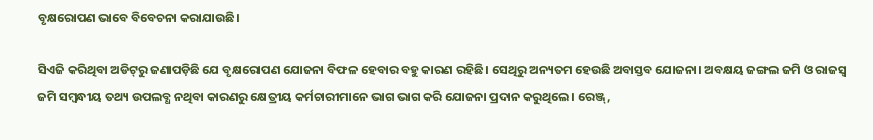ବୃକ୍ଷରୋପଣ ଭାବେ ବିବେଚନା କରାଯାଉଛି।

ସିଏଜି କରିଥିବା ଅଡିଟ୍‌ରୁ ଜଣାପଡ଼ିଛି ଯେ ବୃକ୍ଷରୋପଣ ଯୋଜନା ବିଫଳ ହେବାର ବହୁ କାରଣ ରହିଛି। ସେଥିରୁ ଅନ୍ୟତମ ହେଉଛି ଅବାସ୍ତବ ଯୋଜନା। ଅବକ୍ଷୟ ଜଙ୍ଗଲ ଜମି ଓ ରାଜସ୍ବ ଜମି ସମ୍ବନ୍ଧୀୟ ତଥ୍ୟ ଉପଲବ୍ଧ ନଥିବା କାରଣରୁ କ୍ଷେତ୍ରୀୟ କର୍ମଚାରୀମାନେ ଭାଗ ଭାଗ କରି ଯୋଜନା ପ୍ରଦାନ କରୁଥିଲେ। ରେଞ୍ଜ୍‌,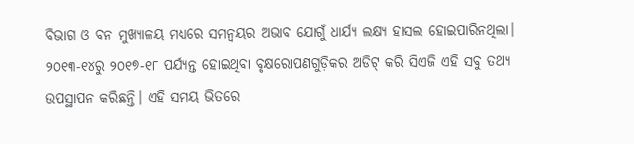ବିଭାଗ ଓ ବନ ମୁଖ୍ୟାଳୟ ମଧ୍ୟରେ ସମନ୍ବୟର ଅଭାବ ଯୋଗୁଁ ଧାର୍ଯ୍ୟ ଲକ୍ଷ୍ୟ ହାସଲ ହୋଇପାରିନଥିଲା। ୨୦୧୩-୧୪ରୁ ୨୦୧୭-୧୮ ପର୍ଯ୍ୟନ୍ତ ହୋଇଥିବା ବୃକ୍ଷରୋପଣଗୁଡ଼ିକର ଅଡିଟ୍ କରି ସିଏଜି ଏହି ସବୁ ତଥ୍ୟ ଉପସ୍ଥାପନ କରିଛନ୍ତି। ଏହି ସମୟ ଭିତରେ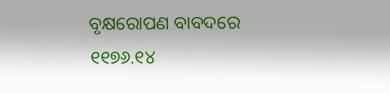ବୃକ୍ଷରୋପଣ ବାବଦରେ ୧୧୭୬.୧୪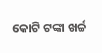କୋଟି ଟଙ୍କା ଖର୍ଚ୍ଚ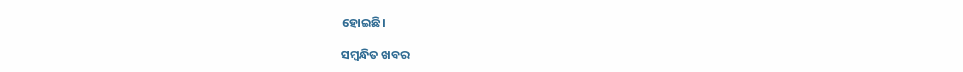ହୋଇଛି।

ସମ୍ବନ୍ଧିତ ଖବର